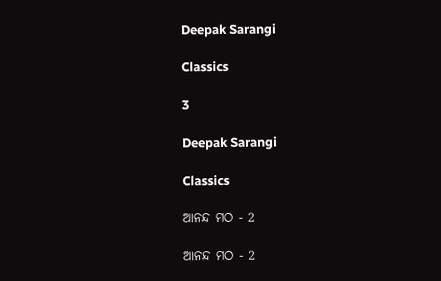Deepak Sarangi

Classics

3

Deepak Sarangi

Classics

ଆନନ୍ଦ ମଠ - 2

ଆନନ୍ଦ ମଠ - 2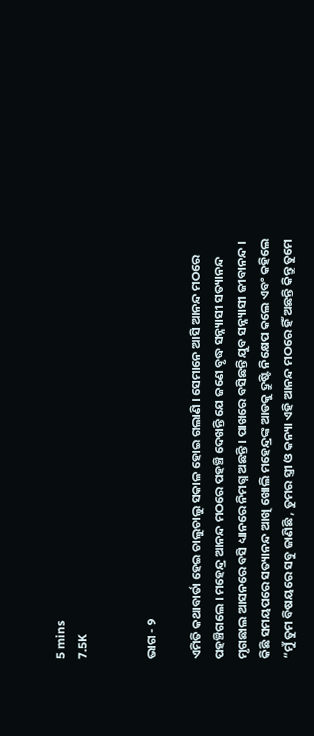5 mins
7.5K


ଭାଗ - ୨

ଏମିତି କଥାବାର୍ତା ହେଇ ଚାଲୁଚାଲୁ ସକାଳ ହୋଇ ଗଲାଣି । ସେମାନେ ଆସି ଆନନ୍ଦ ମଠରେ ପହଞ୍ଚିଗଲେ । ମହେନ୍ଦ୍ର ଆନନ୍ଦ ମଠରେ ପହଞ୍ଚି ଦେଖନ୍ତି ଯେ ଜଣେ ବୃଦ୍ଧ ସନ୍ନ୍ୟାସୀ ସତ୍ୟାନନ୍ଦ ମୃଗଛାଲ ଆସନରେ ବସି ଧ୍ୟାନରେ ନିମଗ୍ନ ଅଛନ୍ତି । ପାଖରେ ବସିଛନ୍ତି ଯୁବ ସନ୍ନ୍ୟାସୀ ଜୀବାନନ୍ଦ । କିଛି ସମୟପରେ ସତ୍ୟାନନ୍ଦ ଆଖି ଖୋଲି ମହେନ୍ଦ୍ରଙ୍କ ଆଡକୁ ଦ୍ରୁଷ୍ଟି ନିକ୍ଷେପ କଲେ ଏବଂ କହିଲେ “ମୁଁ ତୁମ ବିଷୟରେ ସବୁ ଜାଣିଛି , ତୁମର ସ୍ତ୍ରୀ ଓ କନ୍ୟା ଏହି ଆନନ୍ଦ ମଠରେ ହିଁ ଅଛନ୍ତି କିନ୍ତୁ ତୁମେ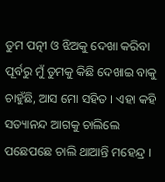ତୁମ ପତ୍ନୀ ଓ ଝିଅକୁ ଦେଖା କରିବା ପୂର୍ବରୁ ମୁଁ ତୁମକୁ କିଛି ଦେଖାଇ ବାକୁ ଚାହୁଁଛି, ଆସ ମୋ ସହିତ । ଏହା କହି ସତ୍ୟାନନ୍ଦ ଆଗକୁ ଚାଲିଲେ ପଛେପଛେ ଚାଲି ଥାଆନ୍ତି ମହେନ୍ଦ୍ର ।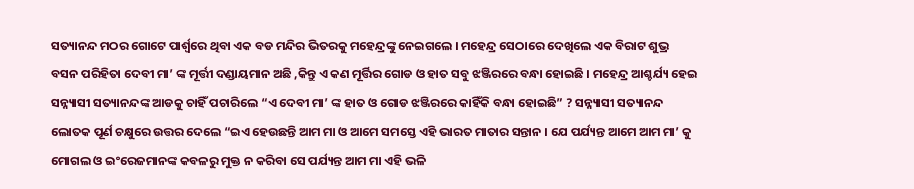ସତ୍ୟାନନ୍ଦ ମଠର ଗୋଟେ ପାର୍ଶ୍ଵରେ ଥିବା ଏକ ବଡ ମନ୍ଦିର ଭିତରକୁ ମହେନ୍ଦ୍ରଙ୍କୁ ନେଇଗଲେ । ମହେନ୍ଦ୍ର ସେଠାରେ ଦେଖିଲେ ଏକ ବିରାଟ ଶୁଭ୍ର ବସନ ପରିହିତା ଦେବୀ ମା’ ଙ୍କ ମୂର୍ତ୍ତୀ ଦଣ୍ଡାୟମାନ ଅଛି ,କିନ୍ତୁ ଏ କଣ ମୂର୍ତ୍ତିର ଗୋଡ ଓ ହାତ ସବୁ ଝଞ୍ଜିରରେ ବନ୍ଧା ହୋଇଛି । ମହେନ୍ଦ୍ର ଆଶ୍ଚର୍ଯ୍ୟ ହେଇ ସନ୍ନ୍ୟାସୀ ସତ୍ୟାନନ୍ଦଙ୍କ ଆଡକୁ ଚାହିଁ ପଚାରିଲେ “ଏ ଦେବୀ ମା’ ଙ୍କ ହାତ ଓ ଗୋଡ ଝଞ୍ଜିରରେ କାହିଁକି ବନ୍ଧା ହୋଇଛି” ? ସନ୍ନ୍ୟାସୀ ସତ୍ୟାନନ୍ଦ ଲୋତକ ପୂର୍ଣ ଚକ୍ଷୁରେ ଉତ୍ତର ଦେଲେ “ଇଏ ହେଉଛନ୍ତି ଆମ ମା ଓ ଆମେ ସମସ୍ତେ ଏହି ଭାରତ ମାତାର ସନ୍ତାନ । ଯେ ପର୍ଯ୍ୟନ୍ତ ଆମେ ଆମ ମା’ କୁ ମୋଗଲ ଓ ଇଂରେଜମାନଙ୍କ କବଳରୁ ମୁକ୍ତ ନ କରିବା ସେ ପର୍ଯ୍ୟନ୍ତ ଆମ ମା ଏହି ଭଳି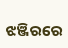ଝଞ୍ଜିରରେ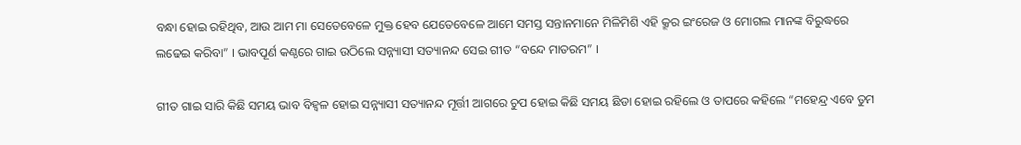ବନ୍ଧା ହୋଇ ରହିଥିବ, ଆଉ ଆମ ମା ସେତେବେଳେ ମୁକ୍ତ ହେବ ଯେତେବେଳେ ଆମେ ସମସ୍ତ ସନ୍ତାନମାନେ ମିଳିମିଶି ଏହି କ୍ରୂର ଇଂରେଜ ଓ ମୋଗଲ ମାନଙ୍କ ବିରୁଦ୍ଧରେ ଲଢେଇ କରିବା” । ଭାବପୂର୍ଣ କଣ୍ଠରେ ଗାଇ ଉଠିଲେ ସନ୍ନ୍ୟାସୀ ସତ୍ୟାନନ୍ଦ ସେଇ ଗୀତ “ବନ୍ଦେ ମାତରମ” ।

ଗୀତ ଗାଇ ସାରି କିଛି ସମୟ ଭାବ ବିହ୍ଵଳ ହୋଇ ସନ୍ନ୍ୟାସୀ ସତ୍ୟାନନ୍ଦ ମୂର୍ତ୍ତୀ ଆଗରେ ଚୁପ ହୋଇ କିଛି ସମୟ ଛିଡା ହୋଇ ରହିଲେ ଓ ତାପରେ କହିଲେ “ମହେନ୍ଦ୍ର ଏବେ ତୁମ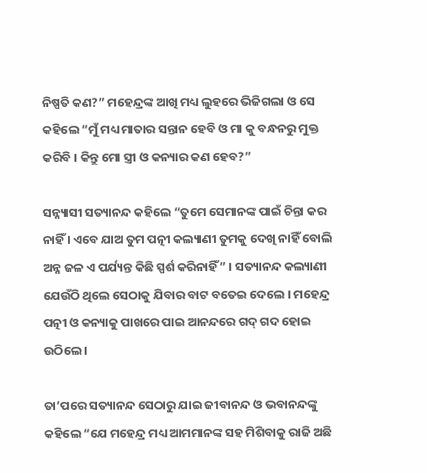ନିଷ୍ପତି କଣ?” ମହେନ୍ଦ୍ରଙ୍କ ଆଖି ମଧ୍ୟ ଲୁହରେ ଭିଜିଗଲା ଓ ସେ କହିଲେ “ମୁଁ ମଧ୍ୟ ମାତାର ସନ୍ତାନ ହେବି ଓ ମା କୁ ବନ୍ଧନରୁ ମୁକ୍ତ କରିବି । କିନ୍ତୁ ମୋ ସ୍ତ୍ରୀ ଓ କନ୍ୟାର କଣ ହେବ?”

ସନ୍ନ୍ୟାସୀ ସତ୍ୟାନନ୍ଦ କହିଲେ “ତୁମେ ସେମାନଙ୍କ ପାଇଁ ଚିନ୍ତା କର ନାହିଁ । ଏବେ ଯାଅ ତୁମ ପତ୍ନୀ କଲ୍ୟାଣୀ ତୁମକୁ ଦେଖି ନାହିଁ ବୋଲି ଅନ୍ନ ଜଳ ଏ ପର୍ଯ୍ୟନ୍ତ କିଛି ସ୍ପର୍ଶ କରିନାହିଁ” । ସତ୍ୟାନନ୍ଦ କଲ୍ୟାଣୀ ଯେଉଁଠି ଥିଲେ ସେଠାକୁ ଯିବାର ବାଟ ବତେଇ ଦେଲେ । ମହେନ୍ଦ୍ର ପତ୍ନୀ ଓ କନ୍ୟାକୁ ପାଖରେ ପାଇ ଆନନ୍ଦରେ ଗଦ୍ ଗଦ ହୋଇ ଉଠିଲେ ।

ତା’ପରେ ସତ୍ୟାନନ୍ଦ ସେଠାରୁ ଯାଇ ଜୀବାନନ୍ଦ ଓ ଭବାନନ୍ଦଙ୍କୁ କହିଲେ “ଯେ ମହେନ୍ଦ୍ର ମଧ୍ୟ ଆମମାନଙ୍କ ସହ ମିଶିବାକୁ ରାଜି ଅଛି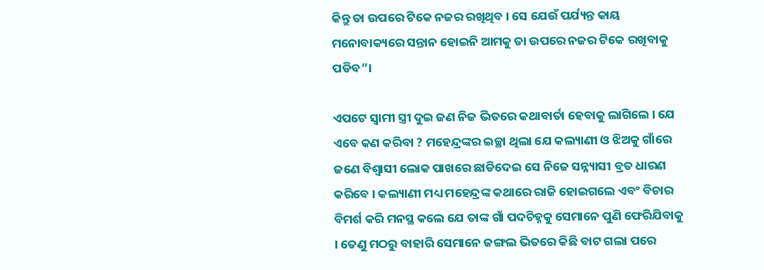କିନ୍ତୁ ତା ଉପରେ ଟିକେ ନଜର ରଖିଥିବ । ସେ ଯେଉଁ ପର୍ଯ୍ୟନ୍ତ କାୟ ମନୋବାକ୍ୟରେ ସନ୍ତାନ ହୋଇନି ଆମକୁ ତା ଉପରେ ନଜର ଟିକେ ରଖିବାକୁ ପଡିବ”।

ଏପଟେ ସ୍ଵାମୀ ସ୍ତ୍ରୀ ଦୁଇ ଜଣ ନିଜ ଭିତରେ କଥାବାର୍ତା ହେବାକୁ ଲାଗିଲେ । ଯେ ଏବେ କଣ କରିବା ? ମହେନ୍ଦ୍ରଙ୍କର ଇଚ୍ଛା ଥିଲା ଯେ କଲ୍ୟାଣୀ ଓ ଝିଅକୁ ଗାଁରେ ଜଣେ ବିଶ୍ଵାସୀ ଲୋକ ପାଖରେ ଛାଡିଦେଇ ସେ ନିଜେ ସନ୍ନ୍ୟାସୀ ବ୍ରତ ଧାରଣ କରିବେ । କଲ୍ୟାଣୀ ମଧ୍ୟ ମହେନ୍ଦ୍ରଙ୍କ କଥାରେ ରାଜି ହୋଇଗଲେ ଏବଂ ବିଚାର ବିମର୍ଶ କରି ମନସ୍ଥ କଲେ ଯେ ତାଙ୍କ ଗାଁ ପଦଚିହ୍ନକୁ ସେମାନେ ପୁଣି ଫେରିଯିବାକୁ । ତେଣୁ ମଠରୁ ବାହାରି ସେମାନେ ଜଙ୍ଗଲ ଭିତରେ କିଛି ବାଟ ଗଲା ପରେ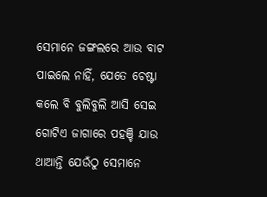ସେମାନେ ଜଙ୍ଗଲରେ ଆଉ ବାଟ ପାଇଲେ ନାହିଁ, ଯେତେ ଚେଷ୍ଟା କଲେ ବି ବୁଲିବୁଲି ଆସି ସେଇ ଗୋଟିଏ ଜାଗାରେ ପହଞ୍ଚି ଯାଉ ଥାଆନ୍ତି ଯେଉଁଠୁ ସେମାନେ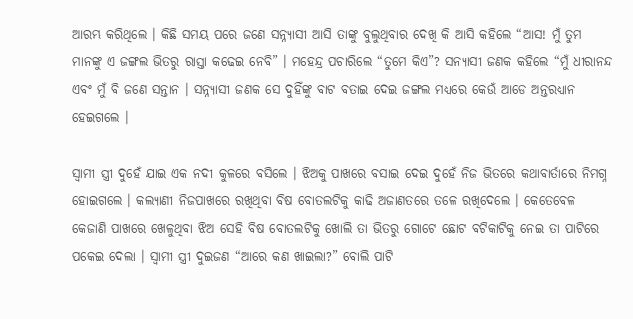ଆରମ୍ଭ କରିଥିଲେ । କିଛି ସମୟ ପରେ ଜଣେ ସନ୍ନ୍ୟାସୀ ଆସି ତାଙ୍କୁ ବୁଲୁଥିବାର ଦେଖି କି ଆସି କହିଲେ “ଆସ! ମୁଁ ତୁମ ମାନଙ୍କୁ ଏ ଜଙ୍ଗଲ ଭିତରୁ ରାସ୍ତା କଢେଇ ନେବି” । ମହେନ୍ଦ୍ର ପଚାରିଲେ “ତୁମେ କିଏ”? ସନ୍ୟାସୀ ଜଣକ କହିଲେ “ମୁଁ ଧୀରାନନ୍ଦ ଏବଂ ମୁଁ ବି ଜଣେ ସନ୍ତାନ । ସନ୍ନ୍ୟାସୀ ଜଣକ ସେ ଦୁହିଁଙ୍କୁ ବାଟ ବତାଇ ଦେଇ ଜଙ୍ଗଲ ମଧ୍ୟରେ କେଉଁ ଆଡେ ଅନ୍ତରଧ୍ୟାନ ହେଇଗଲେ ।

ସ୍ଵାମୀ ସ୍ତ୍ରୀ ଦୁହେଁ ଯାଇ ଏକ ନଦୀ କୁଳରେ ବସିଲେ । ଝିଅକୁ ପାଖରେ ବସାଇ ଦେଇ ଦୁହେଁ ନିଜ ଭିତରେ କଥାବାର୍ତାରେ ନିମଗ୍ନ ହୋଇଗଲେ । କଲ୍ୟାଣୀ ନିଜପାଖରେ ରଖିଥିବା ବିଷ ବୋତଲଟିକୁ କାଢି ଅଜାଣତରେ ତଳେ ରଖିଦେଲେ । କେତେବେଳ କେଜାଣି ପାଖରେ ଖେଳୁଥିବା ଝିଅ ସେହି ବିଷ ବୋତଲଟିକୁ ଖୋଲି ତା ଭିତରୁ ଗୋଟେ ଛୋଟ ବଟିକାଟିକୁ ନେଇ ତା ପାଟିରେ ପକେଇ ଦେଲା । ସ୍ଵାମୀ ସ୍ତ୍ରୀ ଦୁଇଜଣ “ଆରେ କଣ ଖାଇଲା?” ବୋଲି ପାଟି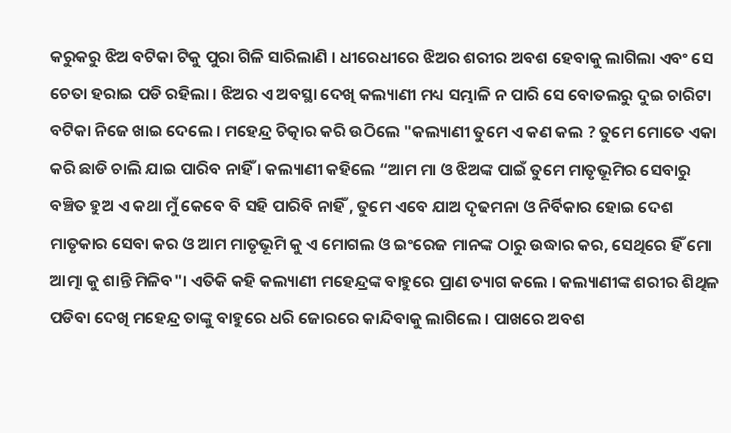କରୁକରୁ ଝିଅ ବଟିକା ଟିକୁ ପୁରା ଗିଳି ସାରିଲାଣି । ଧୀରେଧୀରେ ଝିଅର ଶରୀର ଅବଶ ହେବାକୁ ଲାଗିଲା ଏବଂ ସେ ଚେତା ହରାଇ ପଡି ରହିଲା । ଝିଅର ଏ ଅବସ୍ଥା ଦେଖି କଲ୍ୟାଣୀ ମଧ୍ୟ ସମ୍ଭାଳି ନ ପାରି ସେ ବୋତଲରୁ ଦୁଇ ଚାରିଟା ବଟିକା ନିଜେ ଖାଇ ଦେଲେ । ମହେନ୍ଦ୍ର ଚିତ୍କାର କରି ଉଠିଲେ "କଲ୍ୟାଣୀ ତୁମେ ଏ କଣ କଲ ? ତୁମେ ମୋତେ ଏକା କରି ଛାଡି ଚାଲି ଯାଇ ପାରିବ ନାହିଁ । କଲ୍ୟାଣୀ କହିଲେ “ଆମ ମା ଓ ଝିଅଙ୍କ ପାଇଁ ତୁମେ ମାତୃଭୂମିର ସେବାରୁ ବଞ୍ଚିତ ହୁଅ ଏ କଥା ମୁଁ କେବେ ବି ସହି ପାରିବି ନାହିଁ , ତୁମେ ଏବେ ଯାଅ ଦୃଢମନା ଓ ନିର୍ବିକାର ହୋଇ ଦେଶ ମାତୃକାର ସେବା କର ଓ ଆମ ମାତୃଭୂମି କୁ ଏ ମୋଗଲ ଓ ଇଂରେଜ ମାନଙ୍କ ଠାରୁ ଉଦ୍ଧାର କର, ସେଥିରେ ହିଁ ମୋ ଆତ୍ମା କୁ ଶାନ୍ତି ମିଳିବ"। ଏତିକି କହି କଲ୍ୟାଣୀ ମହେନ୍ଦ୍ରଙ୍କ ବାହୁରେ ପ୍ରାଣ ତ୍ୟାଗ କଲେ । କଲ୍ୟାଣୀଙ୍କ ଶରୀର ଶିଥିଳ ପଡିବା ଦେଖି ମହେନ୍ଦ୍ର ତାଙ୍କୁ ବାହୁରେ ଧରି ଜୋରରେ କାନ୍ଦିବାକୁ ଲାଗିଲେ । ପାଖରେ ଅବଶ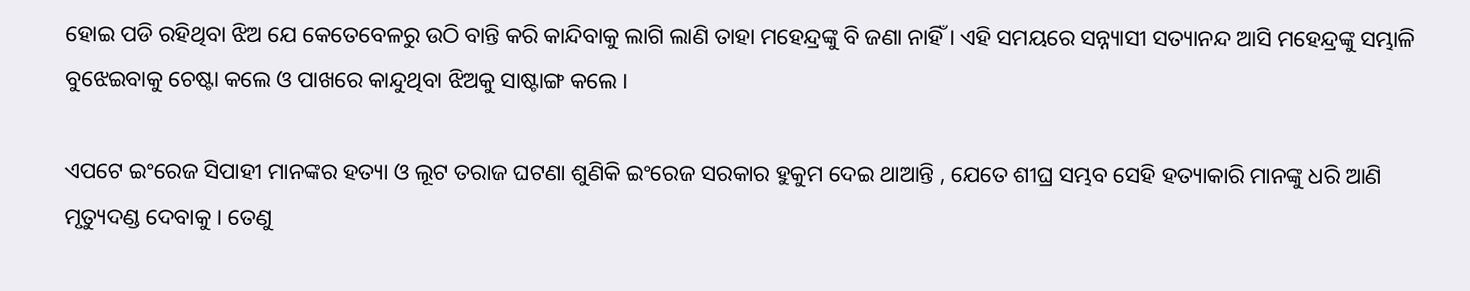ହୋଇ ପଡି ରହିଥିବା ଝିଅ ଯେ କେତେବେଳରୁ ଉଠି ବାନ୍ତି କରି କାନ୍ଦିବାକୁ ଲାଗି ଲାଣି ତାହା ମହେନ୍ଦ୍ରଙ୍କୁ ବି ଜଣା ନାହିଁ । ଏହି ସମୟରେ ସନ୍ନ୍ୟାସୀ ସତ୍ୟାନନ୍ଦ ଆସି ମହେନ୍ଦ୍ରଙ୍କୁ ସମ୍ଭାଳି ବୁଝେଇବାକୁ ଚେଷ୍ଟା କଲେ ଓ ପାଖରେ କାନ୍ଦୁଥିବା ଝିଅକୁ ସାଷ୍ଟାଙ୍ଗ କଲେ ।

ଏପଟେ ଇଂରେଜ ସିପାହୀ ମାନଙ୍କର ହତ୍ୟା ଓ ଲୂଟ ତରାଜ ଘଟଣା ଶୁଣିକି ଇଂରେଜ ସରକାର ହୁକୁମ ଦେଇ ଥାଆନ୍ତି , ଯେତେ ଶୀଘ୍ର ସମ୍ଭବ ସେହି ହତ୍ୟାକାରି ମାନଙ୍କୁ ଧରି ଆଣି ମୃତ୍ୟୁଦଣ୍ଡ ଦେବାକୁ । ତେଣୁ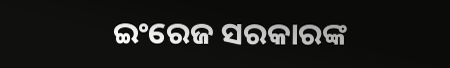ଇଂରେଜ ସରକାରଙ୍କ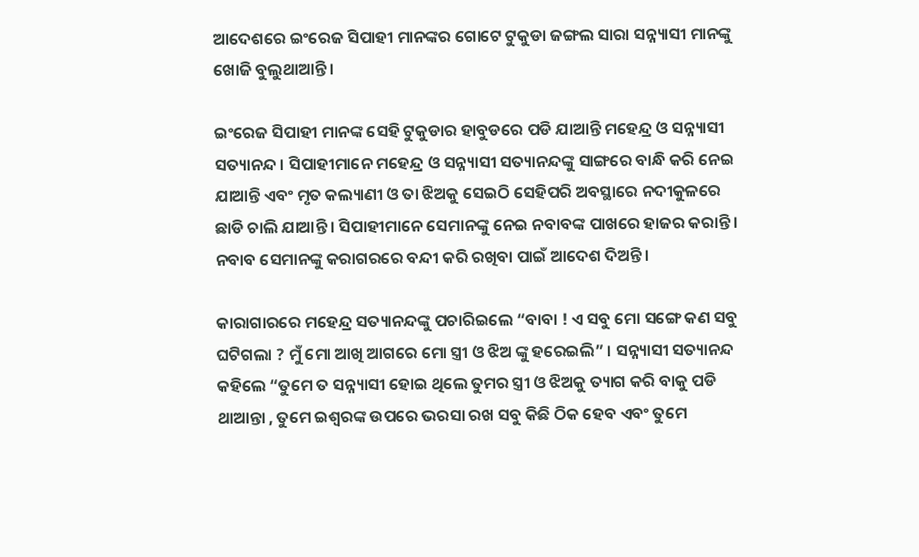ଆଦେଶରେ ଇଂରେଜ ସିପାହୀ ମାନଙ୍କର ଗୋଟେ ଟୁକୁଡା ଜଙ୍ଗଲ ସାରା ସନ୍ନ୍ୟାସୀ ମାନଙ୍କୁ ଖୋଜି ବୁଲୁଥାଆନ୍ତି।

ଇଂରେଜ ସିପାହୀ ମାନଙ୍କ ସେହି ଟୁକୁଡାର ହାବୁଡରେ ପଡି ଯାଆନ୍ତି ମହେନ୍ଦ୍ର ଓ ସନ୍ନ୍ୟାସୀ ସତ୍ୟାନନ୍ଦ । ସିପାହୀମାନେ ମହେନ୍ଦ୍ର ଓ ସନ୍ନ୍ୟାସୀ ସତ୍ୟାନନ୍ଦଙ୍କୁ ସାଙ୍ଗରେ ବାନ୍ଧି କରି ନେଇ ଯାଆନ୍ତି ଏବଂ ମୃତ କଲ୍ୟାଣୀ ଓ ତା ଝିଅକୁ ସେଇଠି ସେହିପରି ଅବସ୍ଥାରେ ନଦୀକୁଳରେ ଛାଡି ଚାଲି ଯାଆନ୍ତି । ସିପାହୀମାନେ ସେମାନଙ୍କୁ ନେଇ ନବାବଙ୍କ ପାଖରେ ହାଜର କରାନ୍ତି । ନବାବ ସେମାନଙ୍କୁ କରାଗରରେ ବନ୍ଦୀ କରି ରଖିବା ପାଇଁ ଆଦେଶ ଦିଅନ୍ତି ।

କାରାଗାରରେ ମହେନ୍ଦ୍ର ସତ୍ୟାନନ୍ଦଙ୍କୁ ପଚାରିଇଲେ “ବାବା ! ଏ ସବୁ ମୋ ସଙ୍ଗେ କଣ ସବୁ ଘଟିଗଲା ? ମୁଁ ମୋ ଆଖି ଆଗରେ ମୋ ସ୍ତ୍ରୀ ଓ ଝିଅ ଙ୍କୁ ହରେଇଲି” । ସନ୍ନ୍ୟାସୀ ସତ୍ୟାନନ୍ଦ କହିଲେ “ତୁମେ ତ ସନ୍ନ୍ୟାସୀ ହୋଇ ଥିଲେ ତୁମର ସ୍ତ୍ରୀ ଓ ଝିଅକୁ ତ୍ୟାଗ କରି ବାକୁ ପଡି ଥାଆନ୍ତା , ତୁମେ ଇଶ୍ଵରଙ୍କ ଉପରେ ଭରସା ରଖ ସବୁ କିଛି ଠିକ ହେବ ଏବଂ ତୁମେ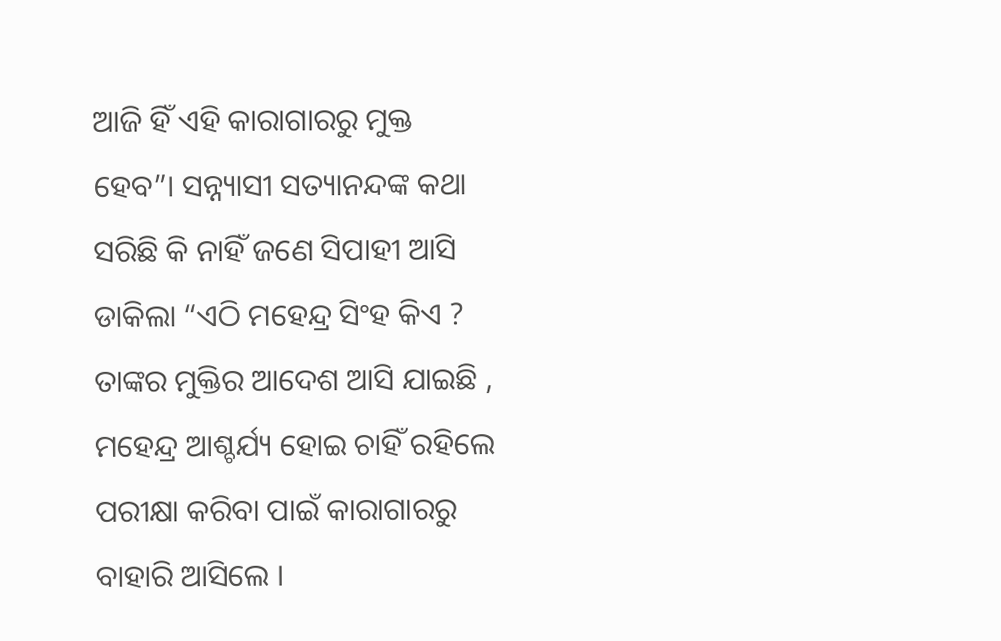ଆଜି ହିଁ ଏହି କାରାଗାରରୁ ମୁକ୍ତ ହେବ”। ସନ୍ନ୍ୟାସୀ ସତ୍ୟାନନ୍ଦଙ୍କ କଥା ସରିଛି କି ନାହିଁ ଜଣେ ସିପାହୀ ଆସି ଡାକିଲା “ଏଠି ମହେନ୍ଦ୍ର ସିଂହ କିଏ ? ତାଙ୍କର ମୁକ୍ତିର ଆଦେଶ ଆସି ଯାଇଛି , ମହେନ୍ଦ୍ର ଆଶ୍ଚର୍ଯ୍ୟ ହୋଇ ଚାହିଁ ରହିଲେ ପରୀକ୍ଷା କରିବା ପାଇଁ କାରାଗାରରୁ ବାହାରି ଆସିଲେ ।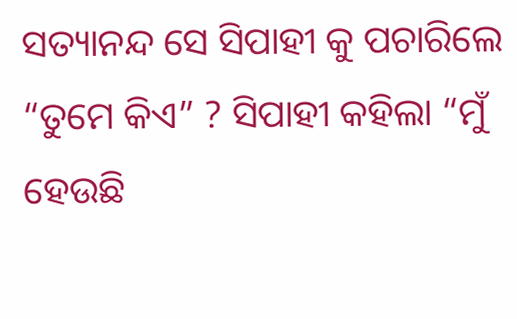ସତ୍ୟାନନ୍ଦ ସେ ସିପାହୀ କୁ ପଚାରିଲେ “ତୁମେ କିଏ” ? ସିପାହୀ କହିଲା “ମୁଁ ହେଉଛି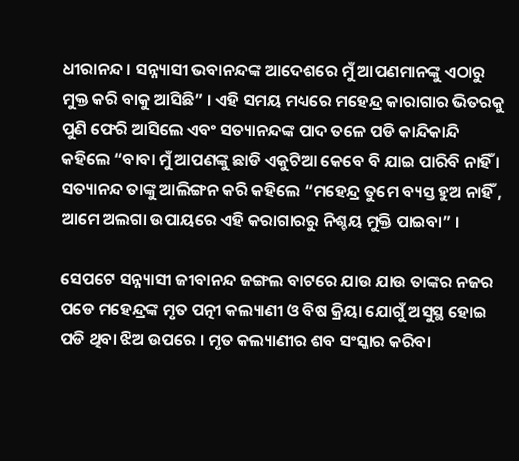ଧୀରାନନ୍ଦ । ସନ୍ନ୍ୟାସୀ ଭବାନନ୍ଦଙ୍କ ଆଦେଶରେ ମୁଁ ଆପଣମାନଙ୍କୁ ଏଠାରୁ ମୁକ୍ତ କରି ବାକୁ ଆସିଛି” । ଏହି ସମୟ ମଧ୍ୟରେ ମହେନ୍ଦ୍ର କାରାଗାର ଭିତରକୁ ପୁଣି ଫେରି ଆସିଲେ ଏବଂ ସତ୍ୟାନନ୍ଦଙ୍କ ପାଦ ତଳେ ପଡି କାନ୍ଦିକାନ୍ଦି କହିଲେ “ବାବା ମୁଁ ଆପଣଙ୍କୁ ଛାଡି ଏକୁଟିଆ କେବେ ବି ଯାଇ ପାରିବି ନାହିଁ । ସତ୍ୟାନନ୍ଦ ତାଙ୍କୁ ଆଲିଙ୍ଗନ କରି କହିଲେ “ମହେନ୍ଦ୍ର ତୁମେ ବ୍ୟସ୍ତ ହୁଅ ନାହିଁ , ଆମେ ଅଲଗା ଉପାୟରେ ଏହି କରାଗାରରୁ ନିଶ୍ଚୟ ମୁକ୍ତି ପାଇବା” ।

ସେପଟେ ସନ୍ନ୍ୟାସୀ ଜୀବାନନ୍ଦ ଜଙ୍ଗଲ ବାଟରେ ଯାଉ ଯାଉ ତାଙ୍କର ନଜର ପଡେ ମହେନ୍ଦ୍ରଙ୍କ ମୃତ ପତ୍ନୀ କଲ୍ୟାଣୀ ଓ ବିଷ କ୍ରିୟା ଯୋଗୁଁ ଅସୁସ୍ଥ ହୋଇ ପଡି ଥିବା ଝିଅ ଉପରେ । ମୃତ କଲ୍ୟାଣୀର ଶବ ସଂସ୍କାର କରିବା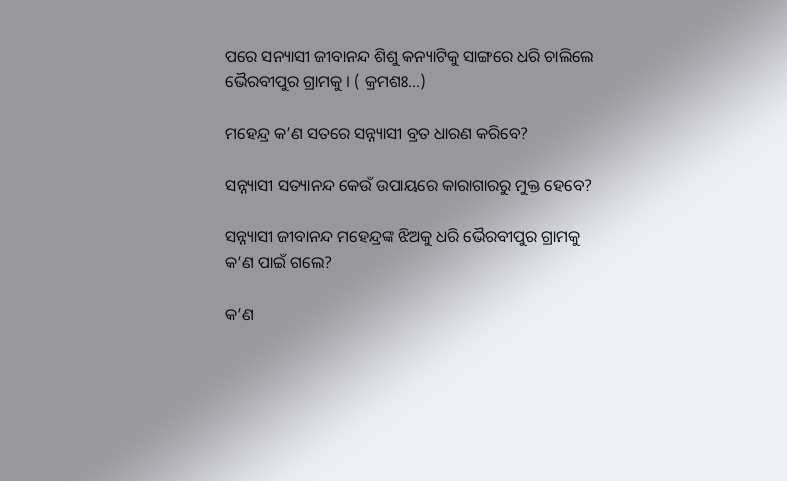ପରେ ସନ୍ୟାସୀ ଜୀବାନନ୍ଦ ଶିଶୁ କନ୍ୟାଟିକୁ ସାଙ୍ଗରେ ଧରି ଚାଲିଲେ ଭୈରବୀପୁର ଗ୍ରାମକୁ । ( କ୍ରମଶଃ...)

ମହେନ୍ଦ୍ର କ’ଣ ସତରେ ସନ୍ନ୍ୟାସୀ ବ୍ରତ ଧାରଣ କରିବେ?

ସନ୍ନ୍ୟାସୀ ସତ୍ୟାନନ୍ଦ କେଉଁ ଉପାୟରେ କାରାଗାରରୁ ମୁକ୍ତ ହେବେ?

ସନ୍ନ୍ୟାସୀ ଜୀବାନନ୍ଦ ମହେନ୍ଦ୍ରଙ୍କ ଝିଅକୁ ଧରି ଭୈରବୀପୁର ଗ୍ରାମକୁ କ’ଣ ପାଇଁ ଗଲେ?

କ’ଣ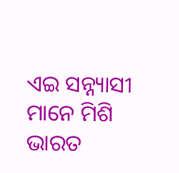ଏଇ ସନ୍ନ୍ୟାସୀ ମାନେ ମିଶି ଭାରତ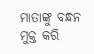ମାତାଙ୍କୁ ବନ୍ଧନ ମୁକ୍ତ କରି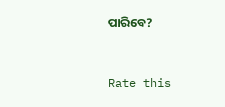ପାରିବେ?


Rate this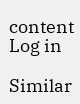content
Log in

Similar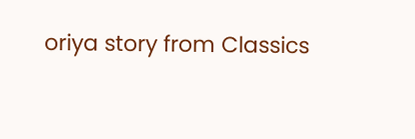oriya story from Classics